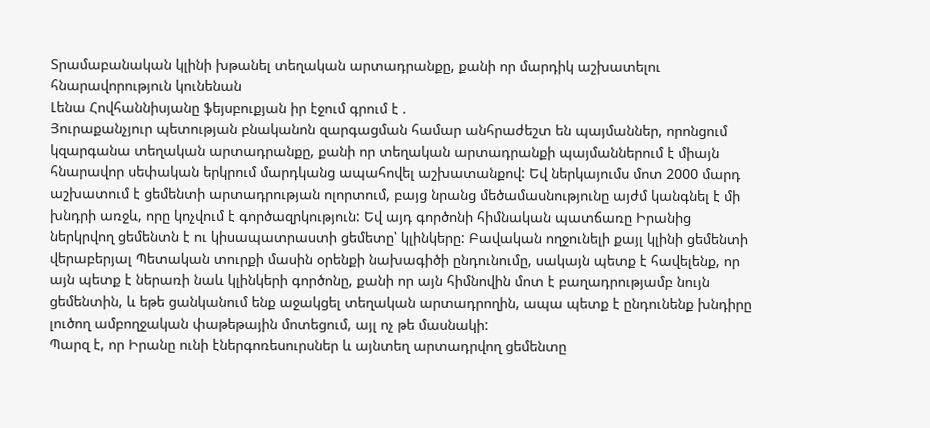Տրամաբանական կլինի խթանել տեղական արտադրանքը, քանի որ մարդիկ աշխատելու հնարավորություն կունենան
Լենա Հովհաննիսյանը ֆեյսբուքյան իր էջում գրում է .
Յուրաքանչյուր պետության բնականոն զարգացման համար անհրաժեշտ են պայմաններ, որոնցում կզարգանա տեղական արտադրանքը, քանի որ տեղական արտադրանքի պայմաններում է միայն հնարավոր սեփական երկրում մարդկանց ապահովել աշխատանքով: Եվ ներկայումս մոտ 2000 մարդ աշխատում է ցեմենտի արտադրության ոլորտում, բայց նրանց մեծամասնությունը այժմ կանգնել է մի խնդրի առջև, որը կոչվում է գործազրկություն: Եվ այդ գործոնի հիմնական պատճառը Իրանից ներկրվող ցեմենտն է ու կիսապատրաստի ցեմետը՝ կլինկերը: Բավական ողջունելի քայլ կլինի ցեմենտի վերաբերյալ Պետական տուրքի մասին օրենքի նախագիծի ընդունումը, սակայն պետք է հավելենք, որ այն պետք է ներառի նաև կլինկերի գործոնը, քանի որ այն հիմնովին մոտ է բաղադրությամբ նույն ցեմենտին, և եթե ցանկանում ենք աջակցել տեղական արտադրողին, ապա պետք է ընդունենք խնդիրը լուծող ամբողջական փաթեթային մոտեցում, այլ ոչ թե մասնակի:
Պարզ է, որ Իրանը ունի էներգոռեսուրսներ և այնտեղ արտադրվող ցեմենտը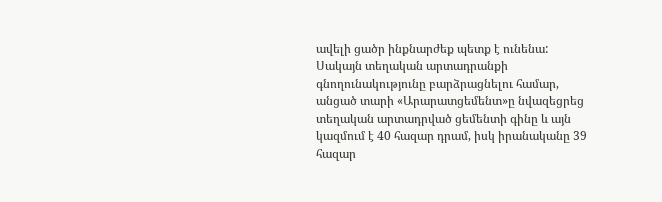ավելի ցածր ինքնարժեք պետք է ունենա: Սակայն տեղական արտադրանքի գնողունակությունը բարձրացնելու համար, անցած տարի «Արարատցեմենտ»ը նվազեցրեց տեղական արտադրված ցեմենտի գինը և այն կազմում է 40 հազար դրամ, իսկ իրանականը 39 հազար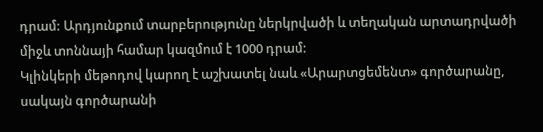դրամ: Արդյունքում տարբերությունը ներկրվածի և տեղական արտադրվածի միջև տոննայի համար կազմում է 1000 դրամ:
Կլինկերի մեթոդով կարող է աշխատել նաև «Արարտցեմենտ» գործարանը, սակայն գործարանի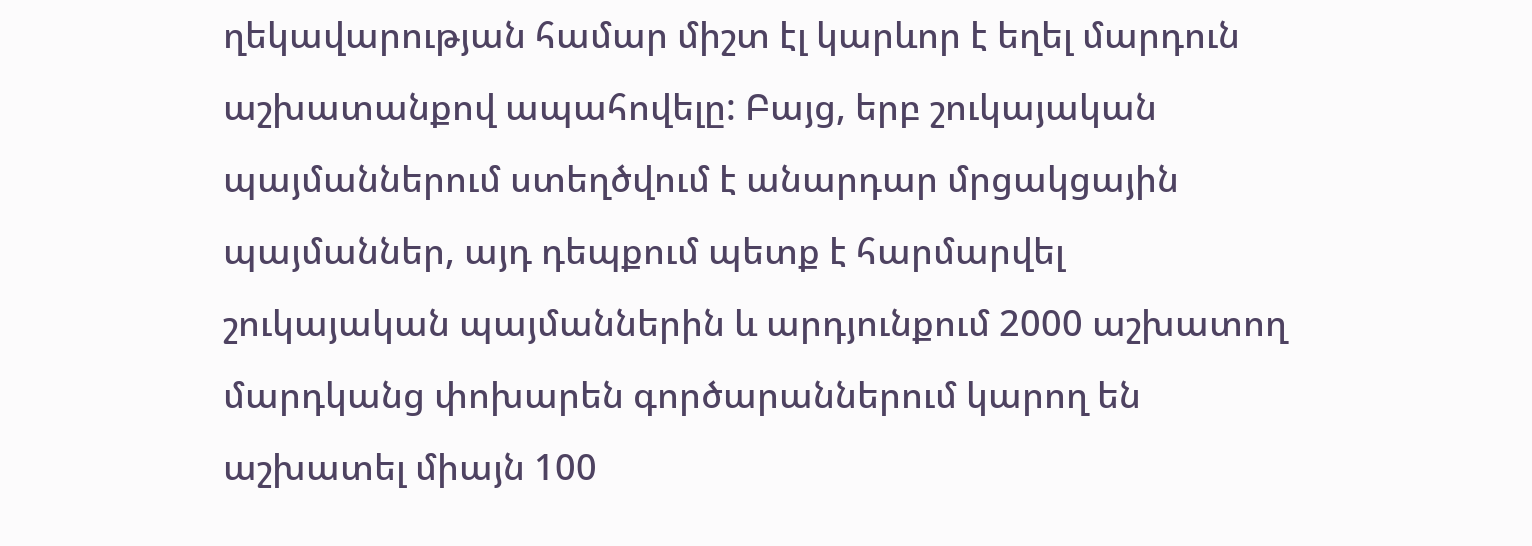ղեկավարության համար միշտ էլ կարևոր է եղել մարդուն աշխատանքով ապահովելը: Բայց, երբ շուկայական պայմաններում ստեղծվում է անարդար մրցակցային պայմաններ, այդ դեպքում պետք է հարմարվել շուկայական պայմաններին և արդյունքում 2000 աշխատող մարդկանց փոխարեն գործարաններում կարող են աշխատել միայն 100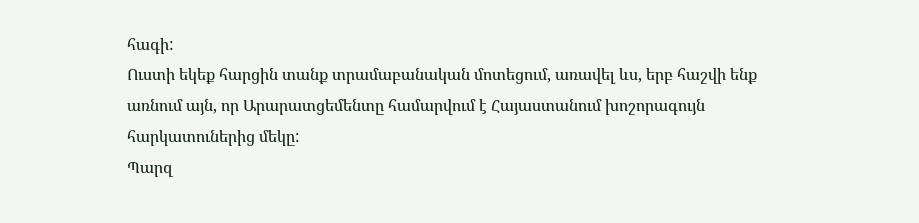հագի:
Ուստի եկեք հարցին տանք տրամաբանական մոտեցում, առավել ևս, երբ հաշվի ենք առնում այն, որ Արարատցեմենտը համարվում է Հայաստանում խոշորագույն հարկատուներից մեկը:
Պարզ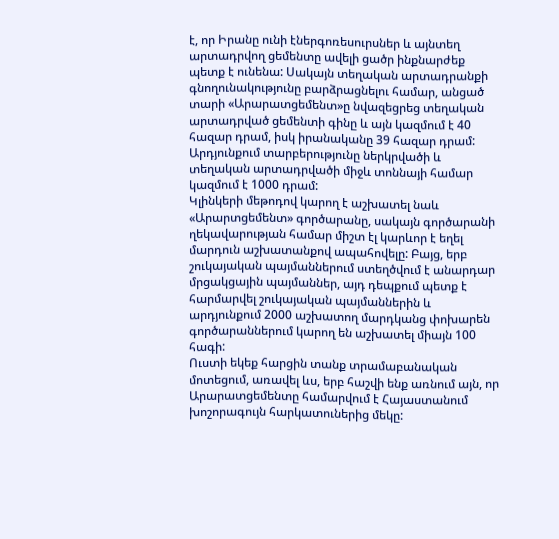է, որ Իրանը ունի էներգոռեսուրսներ և այնտեղ արտադրվող ցեմենտը ավելի ցածր ինքնարժեք պետք է ունենա: Սակայն տեղական արտադրանքի գնողունակությունը բարձրացնելու համար, անցած տարի «Արարատցեմենտ»ը նվազեցրեց տեղական արտադրված ցեմենտի գինը և այն կազմում է 40 հազար դրամ, իսկ իրանականը 39 հազար դրամ: Արդյունքում տարբերությունը ներկրվածի և տեղական արտադրվածի միջև տոննայի համար կազմում է 1000 դրամ:
Կլինկերի մեթոդով կարող է աշխատել նաև «Արարտցեմենտ» գործարանը, սակայն գործարանի ղեկավարության համար միշտ էլ կարևոր է եղել մարդուն աշխատանքով ապահովելը: Բայց, երբ շուկայական պայմաններում ստեղծվում է անարդար մրցակցային պայմաններ, այդ դեպքում պետք է հարմարվել շուկայական պայմաններին և արդյունքում 2000 աշխատող մարդկանց փոխարեն գործարաններում կարող են աշխատել միայն 100 հագի:
Ուստի եկեք հարցին տանք տրամաբանական մոտեցում, առավել ևս, երբ հաշվի ենք առնում այն, որ Արարատցեմենտը համարվում է Հայաստանում խոշորագույն հարկատուներից մեկը: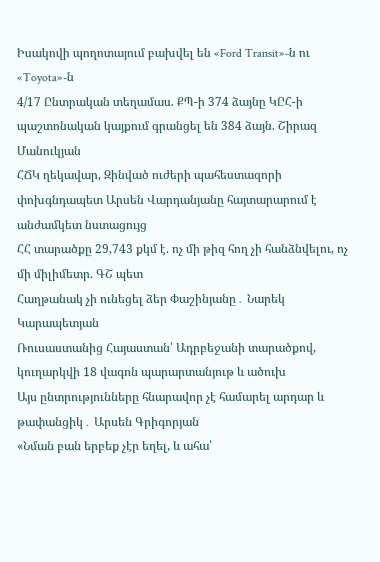Իսակովի պողոտայում բախվել են «Ford Transit»-ն ու «Toyota»-ն
4/17 Ընտրական տեղամաս. ՔՊ-ի 374 ձայնը ԿԸՀ-ի պաշտոնական կայքում գրանցել են 384 ձայն. Շիրազ Մանուկյան
ՀՃԿ ղեկավար, Զինված ուժերի պահեստազորի փոխգնդապետ Արսեն Վարդանյանը հայտարարում է անժամկետ նստացույց
ՀՀ տարածքը 29,743 քկմ է. ոչ մի թիզ հող չի հանձնվելու, ոչ մի միլիմետր. ԳՇ պետ
Հաղթանակ չի ունեցել ձեր Փաշինյանը․ Նարեկ Կարապետյան
Ռուսաստանից Հայաստան՝ Ադրբեջանի տարածքով, կուղարկվի 18 վագոն պարարտանյութ և ածուխ
Այս ընտրությունները հնարավոր չէ համարել արդար և թափանցիկ․ Արսեն Գրիգորյան
«Նման բան երբեք չէր եղել, և ահա՝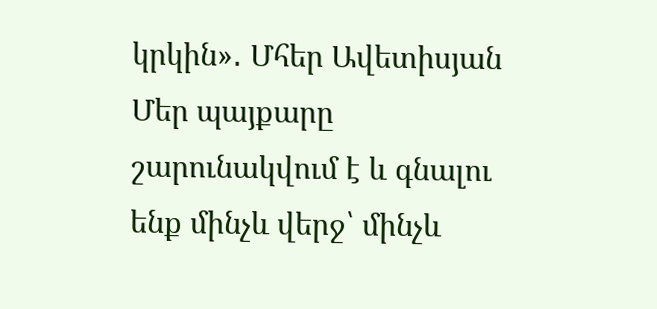կրկին»․ Մհեր Ավետիսյան
Մեր պայքարը շարունակվում է և գնալու ենք մինչև վերջ՝ մինչև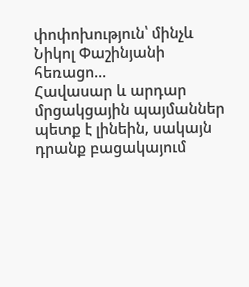փոփոխություն՝ մինչև Նիկոլ Փաշինյանի հեռացո...
Հավասար և արդար մրցակցային պայմաններ պետք է լինեին, սակայն դրանք բացակայում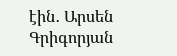էին․ Արսեն Գրիգորյան